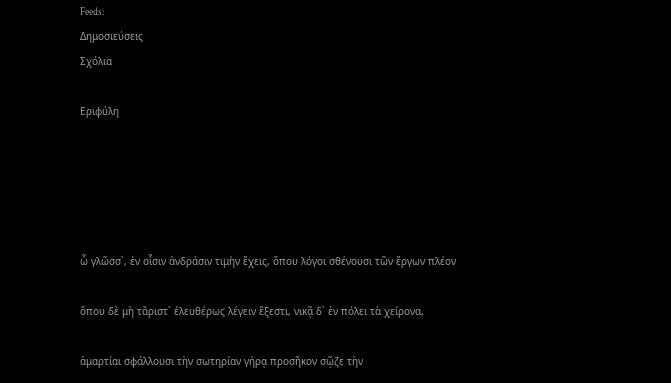Feeds:
Δημοσιεύσεις
Σχόλια

Εριφύλη





ὦ γλῶσσ᾽, ἐν οἷσιν ἀνδράσιν τιμὴν ἔχεις, ὅπου λόγοι σθένουσι τῶν ἔργων πλέον

ὅπου δὲ μὴ τἄριστ᾽ ἐλευθέρως λέγειν ἔξεστι, νικᾷ δ᾽ ἐν πόλει τὰ χείρονα,

ἁμαρτίαι σφάλλουσι τὴν σωτηρίαν γήρᾳ προσῆκον σῷζε τὴν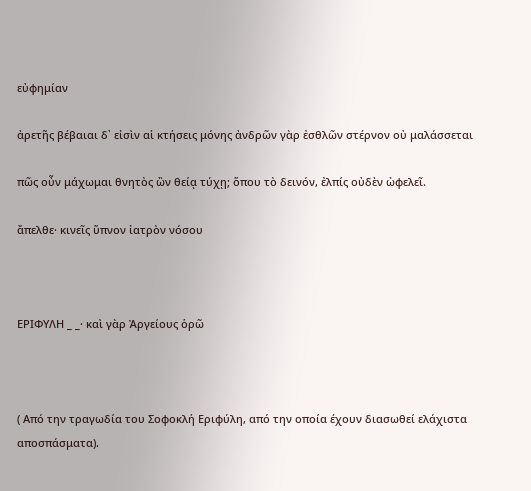εὐφημίαν

ἀρετῆς βέβαιαι δ᾽ εἰσὶν αἱ κτήσεις μόνης ἀνδρῶν γὰρ ἐσθλῶν στέρνον οὐ μαλάσσεται

πῶς οὖν μάχωμαι θνητὸς ὢν θείᾳ τύχῃ; ὅπου τὸ δεινόν, ἐλπίς οὐδὲν ὠφελεῖ.

ἄπελθε· κινεῖς ὕπνον ἰατρὸν νόσου



ΕΡΙΦΥΛΗ _ _· καὶ γὰρ Ἀργείους ὁρῶ



( Από την τραγωδία του Σοφοκλή Εριφύλη, από την οποία έχουν διασωθεί ελάχιστα αποσπάσματα).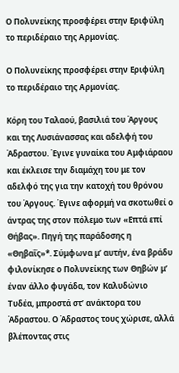Ο Πολυνείκης προσφέρει στην Εριφύλη το περιδέραιο της Αρμονίας.

Ο Πολυνείκης προσφέρει στην Εριφύλη το περιδέραιο της Αρμονίας.

Κόρη του Ταλαού, βασιλιά του Άργους  και της Λυσιάνασσας και αδελφή του Άδραστου. Έγινε γυναίκα του Αμφιάραου και έκλεισε την διαμάχη του με τον αδελφό της για την κατοχή του θρόνου του Άργους. Έγινε αφορμή να σκοτωθεί ο άντρας της στον πόλεμο των «Επτά επί Θήβας». Πηγή της παράδοσης η «Θηβαΐς»*. Σύμφωνα μ’ αυτήν, ένα βράδυ φιλονίκησε ο Πολυνείκης των Θηβών μ’ έναν άλλο φυγάδα, τον Καλυδώνιο Τυδέα, μπροστά στ’ ανάκτορα του Άδραστου. Ο Άδραστος τους χώρισε, αλλά βλέποντας στις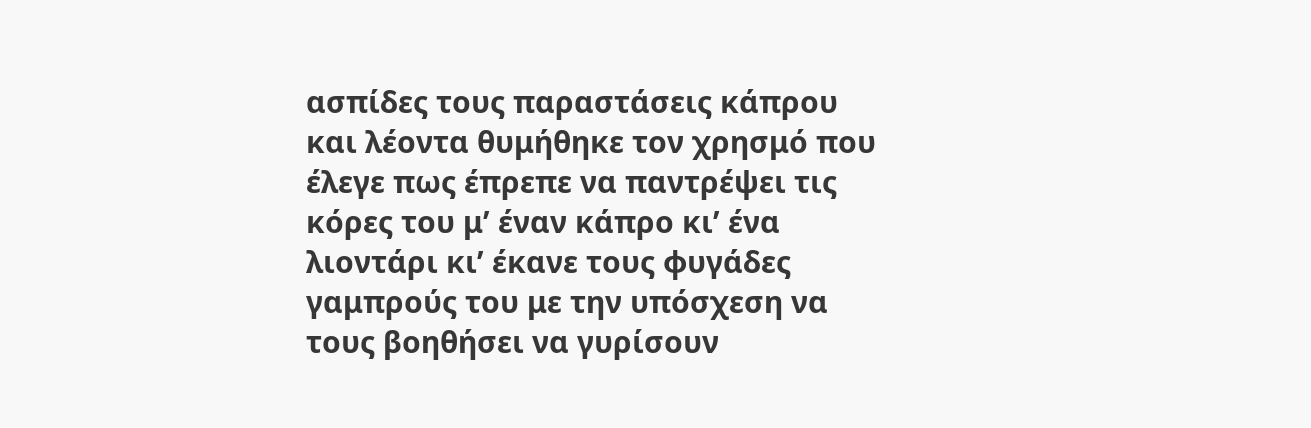ασπίδες τους παραστάσεις κάπρου και λέοντα θυμήθηκε τον χρησμό που έλεγε πως έπρεπε να παντρέψει τις κόρες του μ’ έναν κάπρο κι’ ένα λιοντάρι κι’ έκανε τους φυγάδες γαμπρούς του με την υπόσχεση να τους βοηθήσει να γυρίσουν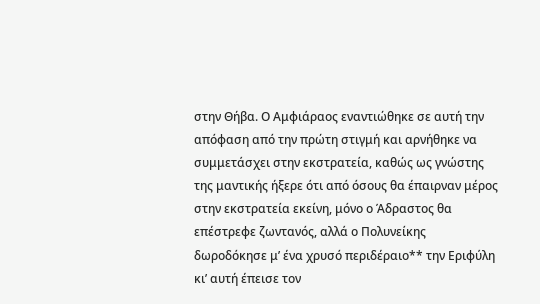στην Θήβα. Ο Αμφιάραος εναντιώθηκε σε αυτή την απόφαση από την πρώτη στιγμή και αρνήθηκε να συμμετάσχει στην εκστρατεία, καθώς ως γνώστης της μαντικής ήξερε ότι από όσους θα έπαιρναν μέρος στην εκστρατεία εκείνη, μόνο ο Άδραστος θα επέστρεφε ζωντανός, αλλά ο Πολυνείκης δωροδόκησε μ’ ένα χρυσό περιδέραιο** την Εριφύλη κι’ αυτή έπεισε τον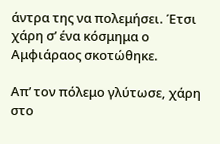άντρα της να πολεμήσει. Έτσι χάρη σ’ ένα κόσμημα ο Αμφιάραος σκοτώθηκε.

Απ’ τον πόλεμο γλύτωσε, χάρη στο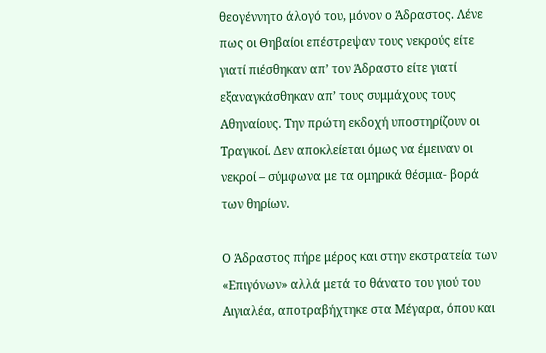θεογέννητο άλογό του, μόνον ο Άδραστος. Λένε πως οι Θηβαίοι επέστρεψαν τους νεκρούς είτε γιατί πιέσθηκαν απ’ τον Άδραστο είτε γιατί εξαναγκάσθηκαν απ’ τους συμμάχους τους Αθηναίους. Την πρώτη εκδοχή υποστηρίζουν οι Τραγικοί. Δεν αποκλείεται όμως να έμειναν οι νεκροί – σύμφωνα με τα ομηρικά θέσμια- βορά των θηρίων.

Ο Άδραστος πήρε μέρος και στην εκστρατεία των «Επιγόνων» αλλά μετά το θάνατο του γιού του Αιγιαλέα, αποτραβήχτηκε στα Μέγαρα, όπου και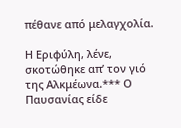πέθανε από μελαγχολία.

Η Εριφύλη, λένε, σκοτώθηκε απ’ τον γιό της Αλκμέωνα.*** Ο Παυσανίας είδε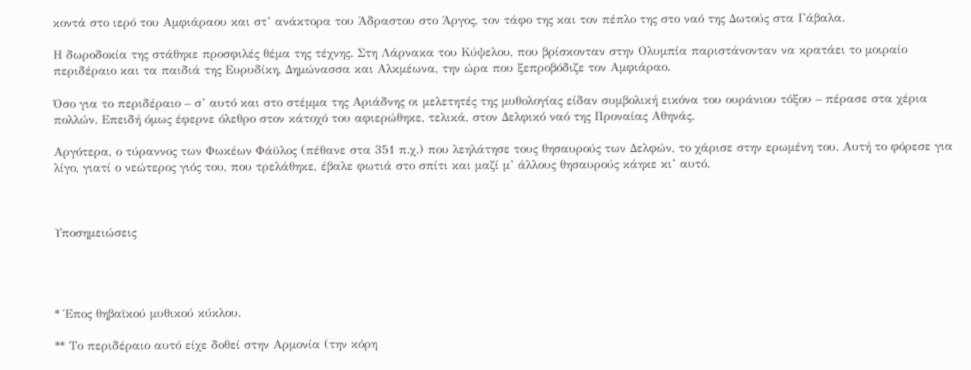κοντά στο ιερό του Αμφιάραου και στ’ ανάκτορα του Άδραστου στο Άργος, τον τάφο της και τον πέπλο της στο ναό της Δωτούς στα Γάβαλα.

Η δωροδοκία της στάθηκε προσφιλές θέμα της τέχνης. Στη Λάρνακα του Κύψελου, που βρίσκονταν στην Ολυμπία παριστάνονταν να κρατάει το μοιραίο περιδέραιο και τα παιδιά της Ευρυδίκη, Δημώνασσα και Αλκμέωνα, την ώρα που ξεπροβόδιζε τον Αμφιάραο.

Όσο για το περιδέραιο – σ’ αυτό και στο στέμμα της Αριάδνης οι μελετητές της μυθολογίας είδαν συμβολική εικόνα του ουράνιου τόξου – πέρασε στα χέρια πολλών. Επειδή όμως έφερνε όλεθρο στον κάτοχό του αφιερώθηκε, τελικά, στον Δελφικό ναό της Προναίας Αθηνάς.

Αργότερα, ο τύραννος των Φωκέων Φάϋλος (πέθανε στα 351 π.χ.) που λεηλάτησε τους θησαυρούς των Δελφών, το χάρισε στην ερωμένη του. Αυτή το φόρεσε για λίγο, γιατί ο νεώτερος γιός του, που τρελάθηκε, έβαλε φωτιά στο σπίτι και μαζί μ’ άλλους θησαυρούς κάηκε κι’ αυτό.



Υποσημειώσεις




* Έπος θηβαϊκού μυθικού κύκλου.

** Το περιδέραιο αυτό είχε δοθεί στην Αρμονία (την κόρη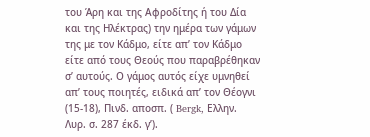του Άρη και της Αφροδίτης ή του Δία και της Ηλέκτρας) την ημέρα των γάμων της με τον Κάδμο, είτε απ’ τον Κάδμο είτε από τους Θεούς που παραβρέθηκαν σ’ αυτούς. Ο γάμος αυτός είχε υμνηθεί απ’ τους ποιητές, ειδικά απ’ τον Θέογνι (15-18), Πινδ. αποσπ. ( Bergk, Ελλην. Λυρ. σ. 287 έκδ. γ’).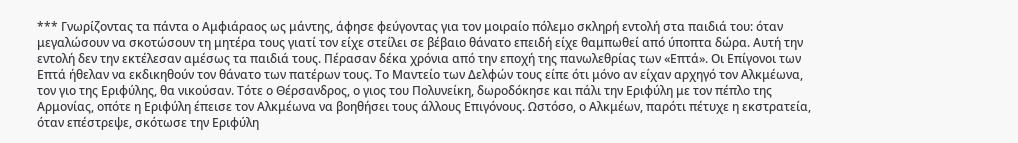*** Γνωρίζοντας τα πάντα ο Αμφιάραος ως μάντης, άφησε φεύγοντας για τον μοιραίο πόλεμο σκληρή εντολή στα παιδιά του: όταν μεγαλώσουν να σκοτώσουν τη μητέρα τους γιατί τον είχε στείλει σε βέβαιο θάνατο επειδή είχε θαμπωθεί από ύποπτα δώρα. Αυτή την εντολή δεν την εκτέλεσαν αμέσως τα παιδιά τους. Πέρασαν δέκα χρόνια από την εποχή της πανωλεθρίας των «Επτά». Οι Επίγονοι των Επτά ήθελαν να εκδικηθούν τον θάνατο των πατέρων τους. Το Μαντείο των Δελφών τους είπε ότι μόνο αν είχαν αρχηγό τον Αλκμέωνα, τον γιο της Εριφύλης, θα νικούσαν. Τότε ο Θέρσανδρος, ο γιος του Πολυνείκη, δωροδόκησε και πάλι την Εριφύλη με τον πέπλο της Αρμονίας, οπότε η Εριφύλη έπεισε τον Αλκμέωνα να βοηθήσει τους άλλους Επιγόνους. Ωστόσο, ο Αλκμέων, παρότι πέτυχε η εκστρατεία, όταν επέστρεψε, σκότωσε την Εριφύλη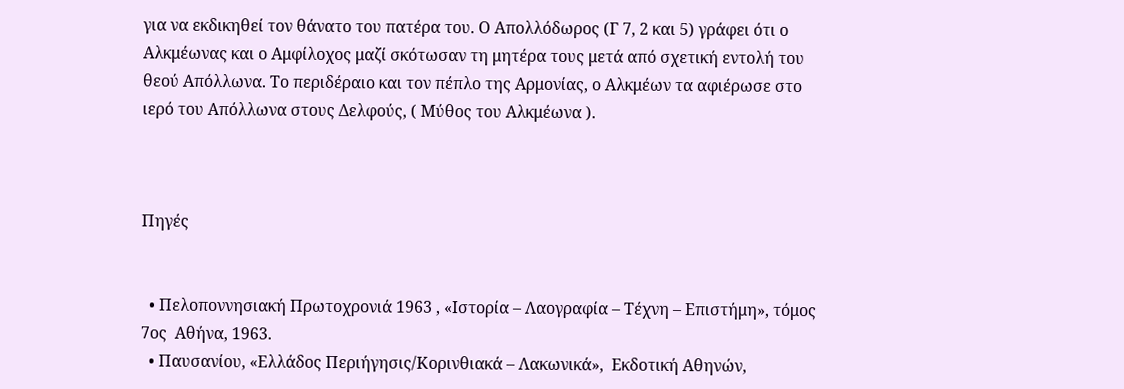για να εκδικηθεί τον θάνατο του πατέρα του. Ο Απολλόδωρος (Γ 7, 2 και 5) γράφει ότι ο Αλκμέωνας και ο Αμφίλοχος μαζί σκότωσαν τη μητέρα τους μετά από σχετική εντολή του θεού Απόλλωνα. Το περιδέραιο και τον πέπλο της Αρμονίας, ο Αλκμέων τα αφιέρωσε στο ιερό του Απόλλωνα στους Δελφούς, ( Μύθος του Αλκμέωνα ).



Πηγές


  • Πελοποννησιακή Πρωτοχρονιά 1963 , «Ιστορία – Λαογραφία – Τέχνη – Επιστήμη», τόμος 7ος  Αθήνα, 1963.
  • Παυσανίου, «Ελλάδος Περιήγησις/Κορινθιακά – Λακωνικά»,  Εκδοτική Αθηνών,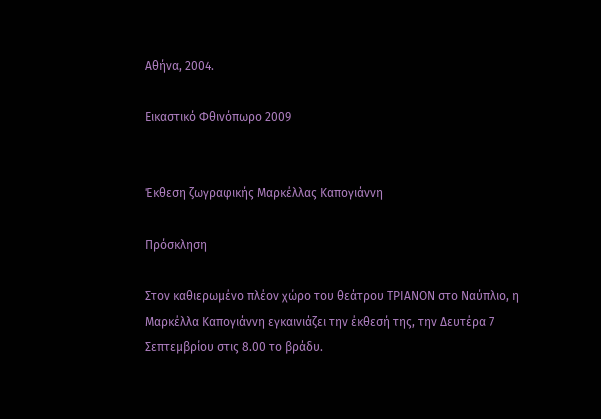Αθήνα, 2004.

Εικαστικό Φθινόπωρο 2009


Έκθεση ζωγραφικής Μαρκέλλας Καπογιάννη

Πρόσκληση

Στον καθιερωμένο πλέον χώρο του θεάτρου ΤΡΙΑΝΟΝ στο Ναύπλιο, η Μαρκέλλα Καπογιάννη εγκαινιάζει την έκθεσή της, την Δευτέρα 7 Σεπτεμβρίου στις 8.00 το βράδυ.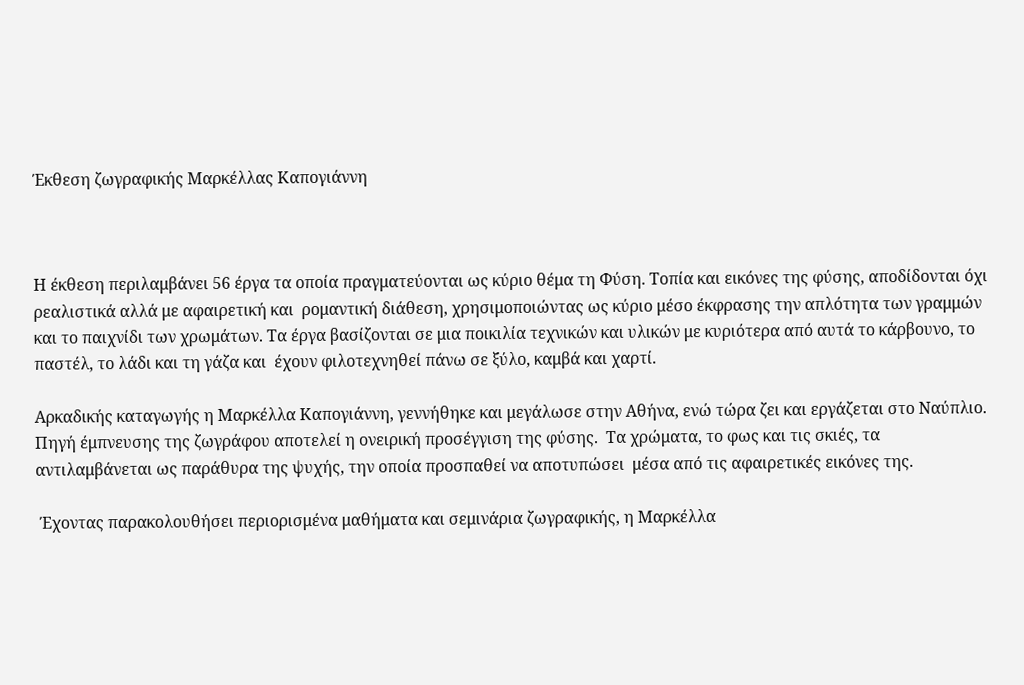Έκθεση ζωγραφικής Μαρκέλλας Καπογιάννη



Η έκθεση περιλαμβάνει 56 έργα τα οποία πραγματεύονται ως κύριο θέμα τη Φύση. Τοπία και εικόνες της φύσης, αποδίδονται όχι ρεαλιστικά αλλά με αφαιρετική και  ρομαντική διάθεση, χρησιμοποιώντας ως κύριο μέσο έκφρασης την απλότητα των γραμμών και το παιχνίδι των χρωμάτων. Τα έργα βασίζονται σε μια ποικιλία τεχνικών και υλικών με κυριότερα από αυτά το κάρβουνο, το παστέλ, το λάδι και τη γάζα και  έχουν φιλοτεχνηθεί πάνω σε ξύλο, καμβά και χαρτί.

Αρκαδικής καταγωγής η Μαρκέλλα Καπογιάννη, γεννήθηκε και μεγάλωσε στην Αθήνα, ενώ τώρα ζει και εργάζεται στο Ναύπλιο. Πηγή έμπνευσης της ζωγράφου αποτελεί η ονειρική προσέγγιση της φύσης.  Τα χρώματα, το φως και τις σκιές, τα αντιλαμβάνεται ως παράθυρα της ψυχής, την οποία προσπαθεί να αποτυπώσει  μέσα από τις αφαιρετικές εικόνες της.

 Έχοντας παρακολουθήσει περιορισμένα μαθήματα και σεμινάρια ζωγραφικής, η Μαρκέλλα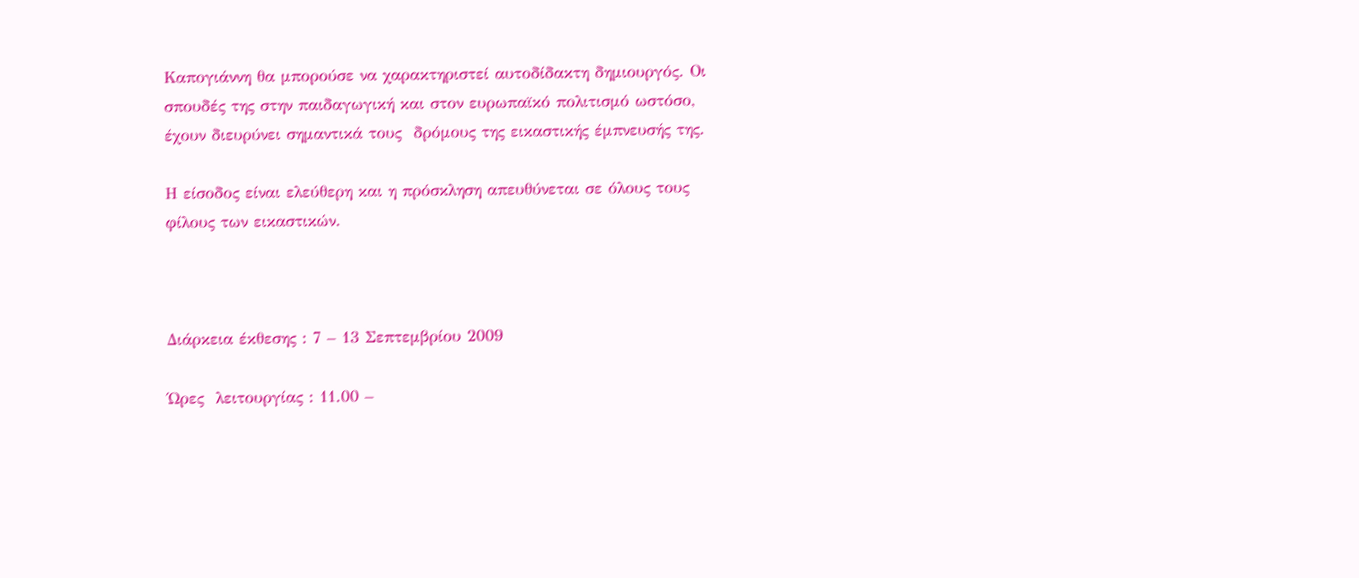Καπογιάννη θα μπορούσε να χαρακτηριστεί αυτοδίδακτη δημιουργός. Οι σπουδές της στην παιδαγωγική και στον ευρωπαϊκό πολιτισμό ωστόσο, έχουν διευρύνει σημαντικά τους  δρόμους της εικαστικής έμπνευσής της.

Η είσοδος είναι ελεύθερη και η πρόσκληση απευθύνεται σε όλους τους φίλους των εικαστικών.



Διάρκεια έκθεσης : 7 – 13 Σεπτεμβρίου 2009

Ώρες  λειτουργίας : 11.00 –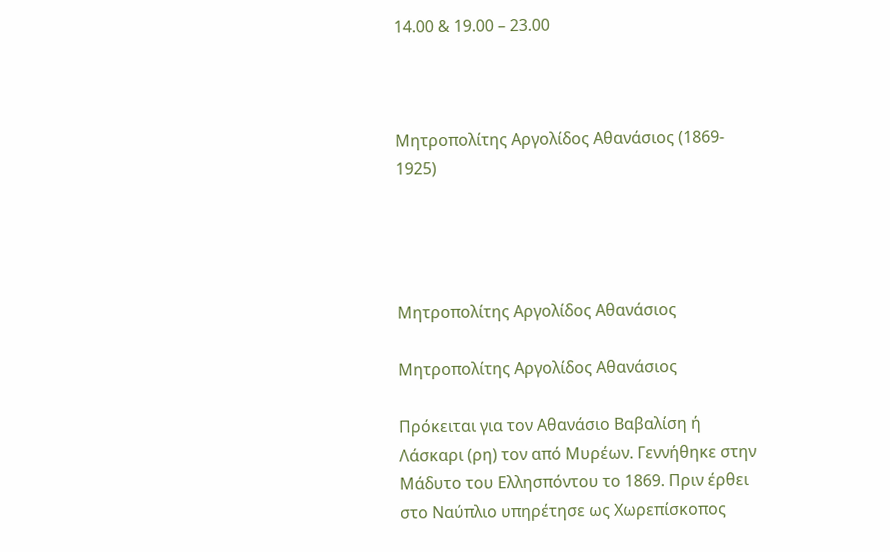14.00 & 19.00 – 23.00



Μητροπολίτης Αργολίδος Αθανάσιος (1869- 1925)




Μητροπολίτης Αργολίδος Αθανάσιος

Μητροπολίτης Αργολίδος Αθανάσιος

Πρόκειται για τον Αθανάσιο Βαβαλίση ή Λάσκαρι (ρη) τον από Μυρέων. Γεννήθηκε στην Μάδυτο του Ελλησπόντου το 1869. Πριν έρθει στο Ναύπλιο υπηρέτησε ως Χωρεπίσκοπος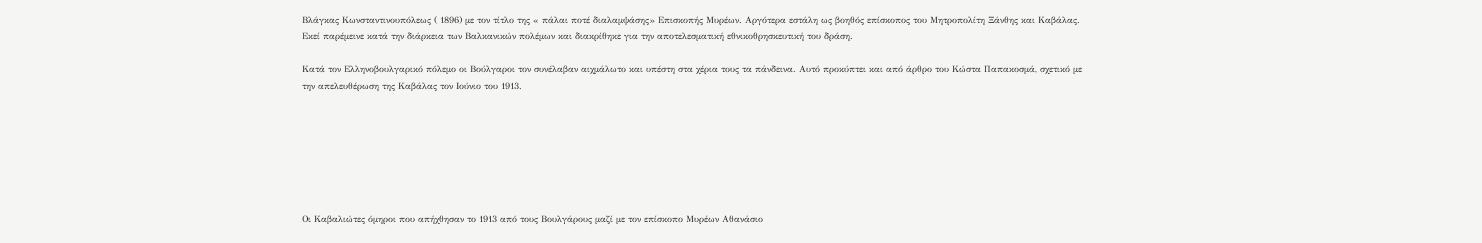Βλάγκας Κωνσταντινουπόλεως ( 1896) με τον τίτλο της « πάλαι ποτέ διαλαμψάσης» Επισκοπής Μυρέων. Αργότερα εστάλη ως βοηθός επίσκοπος του Μητροπολίτη Ξάνθης και Καβάλας. Εκεί παρέμεινε κατά την διάρκεια των Βαλκανικών πολέμων και διακρίθηκε για την αποτελεσματική εθνικοθρησκευτική του δράση.

Κατά τον Ελληνοβουλγαρικό πόλεμο οι Βούλγαροι τον συνέλαβαν αιχμάλωτο και υπέστη στα χέρια τους τα πάνδεινα. Αυτό προκύπτει και από άρθρο του Κώστα Παπακοσμά, σχετικό με την απελευθέρωση της Καβάλας τον Ιούνιο του 1913.







Οι Καβαλιώτες όμηροι που απήχθησαν το 1913 από τους Βουλγάρους μαζί με τον επίσκοπο Μυρέων Αθανάσιο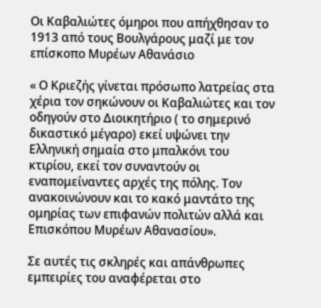Οι Καβαλιώτες όμηροι που απήχθησαν το 1913 από τους Βουλγάρους μαζί με τον επίσκοπο Μυρέων Αθανάσιο

« Ο Κριεζής γίνεται πρόσωπο λατρείας στα χέρια τον σηκώνουν οι Καβαλιώτες και τον οδηγούν στο Διοικητήριο ( το σημερινό δικαστικό μέγαρο) εκεί υψώνει την Ελληνική σημαία στο μπαλκόνι του κτιρίου, εκεί τον συναντούν οι εναπομείναντες αρχές της πόλης. Τον ανακοινώνουν και το κακό μαντάτο της ομηρίας των επιφανών πολιτών αλλά και Επισκόπου Μυρέων Αθανασίου».

Σε αυτές τις σκληρές και απάνθρωπες εμπειρίες του αναφέρεται στο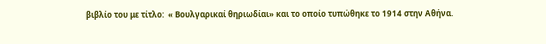βιβλίο του με τίτλο:  « Βουλγαρικαί θηριωδίαι» και το οποίο τυπώθηκε το 1914 στην Αθήνα.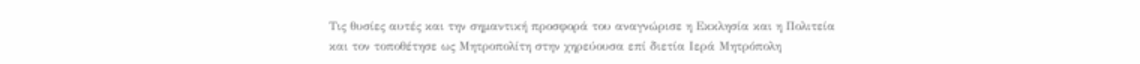Τις θυσίες αυτές και την σημαντική προσφορά του αναγνώρισε η Εκκλησία και η Πολιτεία και τον τοποθέτησε ως Μητροπολίτη στην χηρεύουσα επί διετία Ιερά Μητρόπολη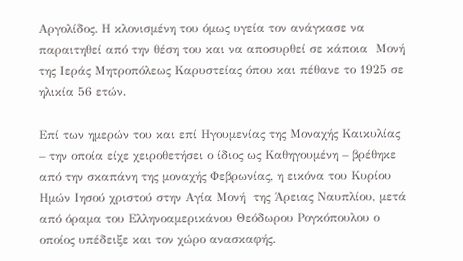Αργολίδος. Η κλονισμένη του όμως υγεία τον ανάγκασε να παραιτηθεί από την θέση του και να αποσυρθεί σε κάποια  Μονή της Ιεράς Μητροπόλεως Καρυστείας όπου και πέθανε το 1925 σε ηλικία 56 ετών.

Επί των ημερών του και επί Ηγουμενίας της Μοναχής Καικυλίας – την οποία είχε χειροθετήσει ο ίδιος ως Καθηγουμένη – βρέθηκε από την σκαπάνη της μοναχής Φεβρωνίας, η εικόνα του Κυρίου Ημών Ιησού χριστού στην Αγία Μονή  της Άρειας Ναυπλίου, μετά από όραμα του Ελληνοαμερικάνου Θεόδωρου Ρογκόπουλου ο οποίος υπέδειξε και τον χώρο ανασκαφής.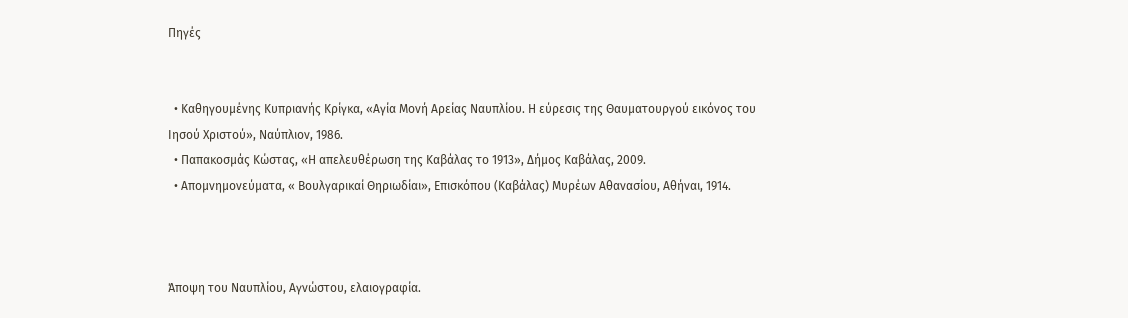Πηγές


  • Καθηγουμένης Κυπριανής Κρίγκα, «Αγία Μονή Αρείας Ναυπλίου. Η εύρεσις της Θαυματουργού εικόνος του Ιησού Χριστού», Ναύπλιον, 1986.
  • Παπακοσμάς Κώστας, «Η απελευθέρωση της Καβάλας το 1913», Δήμος Καβάλας, 2009.
  • Απομνημονεύματα, « Βουλγαρικαί Θηριωδίαι», Επισκόπου (Καβάλας) Μυρέων Αθανασίου, Αθήναι, 1914.



Άποψη του Ναυπλίου, Αγνώστου, ελαιογραφία.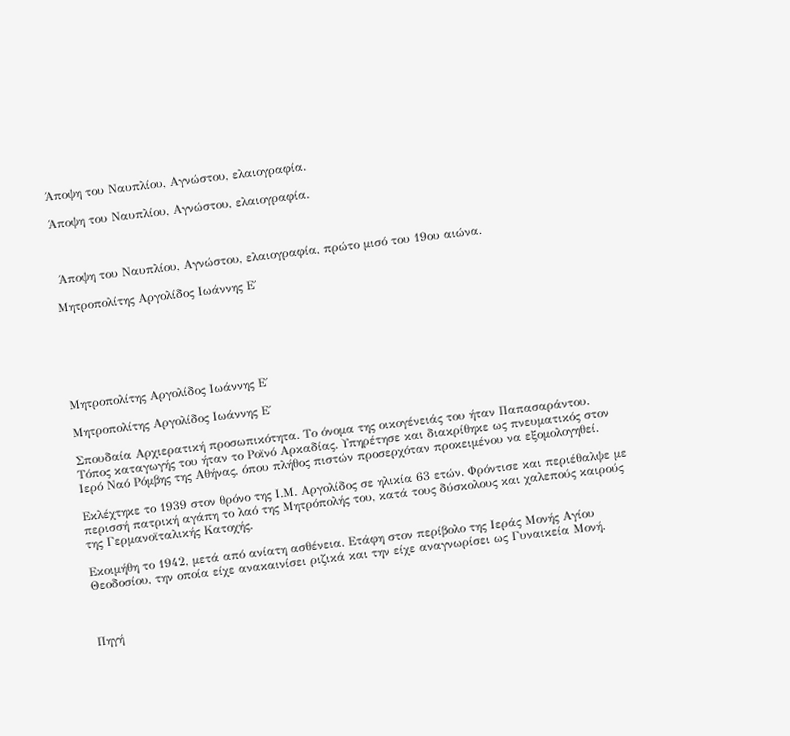Άποψη του Ναυπλίου, Αγνώστου, ελαιογραφία.

Άποψη του Ναυπλίου, Αγνώστου, ελαιογραφία.



 Άποψη του Ναυπλίου, Αγνώστου, ελαιογραφία, πρώτο μισό του 19ου αιώνα.

Μητροπολίτης Αργολίδος Ιωάννης Ε΄






Μητροπολίτης Αργολίδος Ιωάννης Ε΄

Μητροπολίτης Αργολίδος Ιωάννης Ε΄

Σπουδαία Αρχιερατική προσωπικότητα. Το όνομα της οικογένειάς του ήταν Παπασαράντου. Τόπος καταγωγής του ήταν το Ροϊνό Αρκαδίας. Υπηρέτησε και διακρίθηκε ως πνευματικός στον Ιερό Ναό Ρόμβης της Αθήνας, όπου πλήθος πιστών προσερχόταν προκειμένου να εξομολογηθεί.

Εκλέχτηκε το 1939 στον θρόνο της Ι.Μ. Αργολίδος σε ηλικία 63 ετών. Φρόντισε και περιέθαλψε με περισσή πατρική αγάπη το λαό της Μητρόπολής του, κατά τους δύσκολους και χαλεπούς καιρούς της Γερμανοϊταλικής Κατοχής.

Εκοιμήθη το 1942, μετά από ανίατη ασθένεια. Ετάφη στον περίβολο της Ιεράς Μονής Αγίου Θεοδοσίου, την οποία είχε ανακαινίσει ριζικά και την είχε αναγνωρίσει ως Γυναικεία Μονή.



Πηγή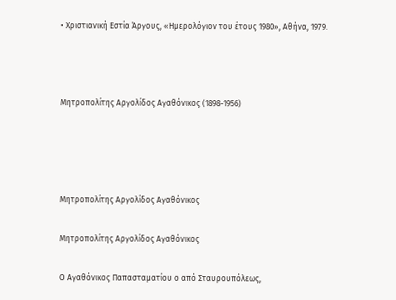• Χριστιανική Εστία Άργους, «Ημερολόγιον του έτους 1980», Αθήνα, 1979.



Μητροπολίτης Αργολίδος Αγαθόνικος (1898-1956)




Μητροπολίτης Αργολίδος Αγαθόνικος

Μητροπολίτης Αργολίδος Αγαθόνικος

Ο Αγαθόνικος Παπασταματίου ο από Σταυρουπόλεως,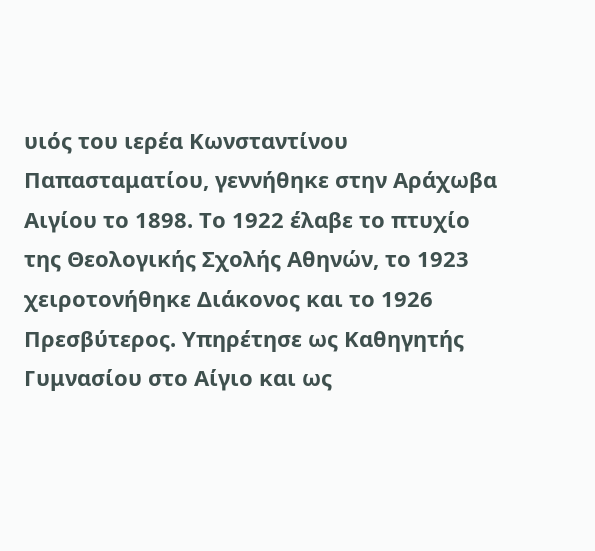υιός του ιερέα Κωνσταντίνου Παπασταματίου, γεννήθηκε στην Αράχωβα Αιγίου το 1898. Το 1922 έλαβε το πτυχίο της Θεολογικής Σχολής Αθηνών, το 1923 χειροτονήθηκε Διάκονος και το 1926 Πρεσβύτερος. Υπηρέτησε ως Καθηγητής Γυμνασίου στο Αίγιο και ως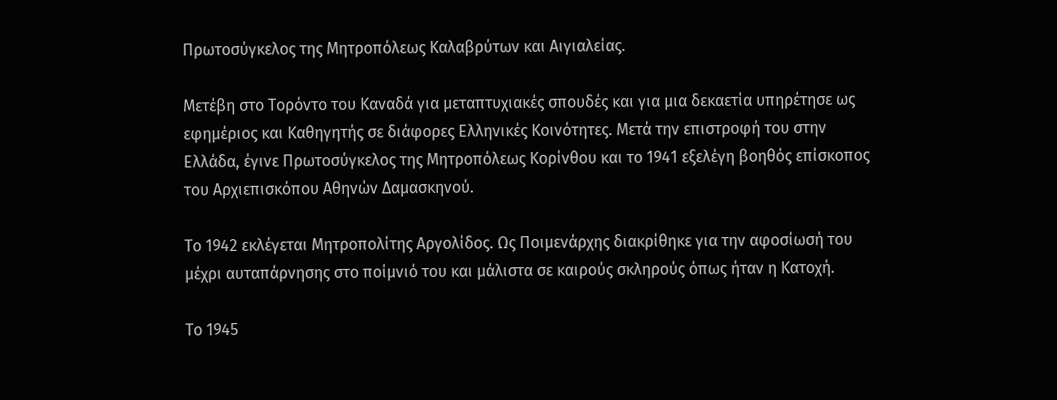Πρωτοσύγκελος της Μητροπόλεως Καλαβρύτων και Αιγιαλείας.

Μετέβη στο Τορόντο του Καναδά για μεταπτυχιακές σπουδές και για μια δεκαετία υπηρέτησε ως εφημέριος και Καθηγητής σε διάφορες Ελληνικές Κοινότητες. Μετά την επιστροφή του στην Ελλάδα, έγινε Πρωτοσύγκελος της Μητροπόλεως Κορίνθου και το 1941 εξελέγη βοηθός επίσκοπος του Αρχιεπισκόπου Αθηνών Δαμασκηνού.

Το 1942 εκλέγεται Μητροπολίτης Αργολίδος. Ως Ποιμενάρχης διακρίθηκε για την αφοσίωσή του μέχρι αυταπάρνησης στο ποίμνιό του και μάλιστα σε καιρούς σκληρούς όπως ήταν η Κατοχή.

Το 1945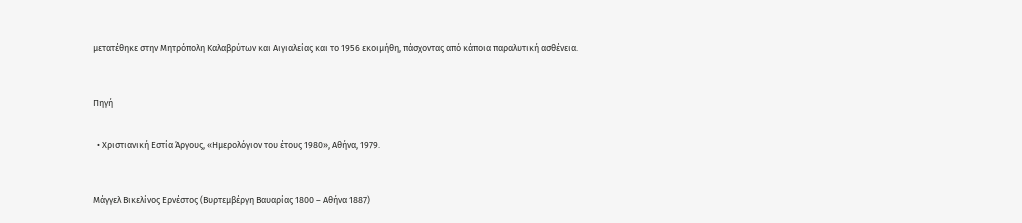μετατέθηκε στην Μητρόπολη Καλαβρύτων και Αιγιαλείας και το 1956 εκοιμήθη, πάσχοντας από κάποια παραλυτική ασθένεια.



Πηγή


  • Χριστιανική Εστία Άργους, «Ημερολόγιον του έτους 1980», Αθήνα, 1979.



Μάγγελ Βικελίνος Ερνέστος (Βυρτεμβέργη Βαυαρίας 1800 – Αθήνα 1887)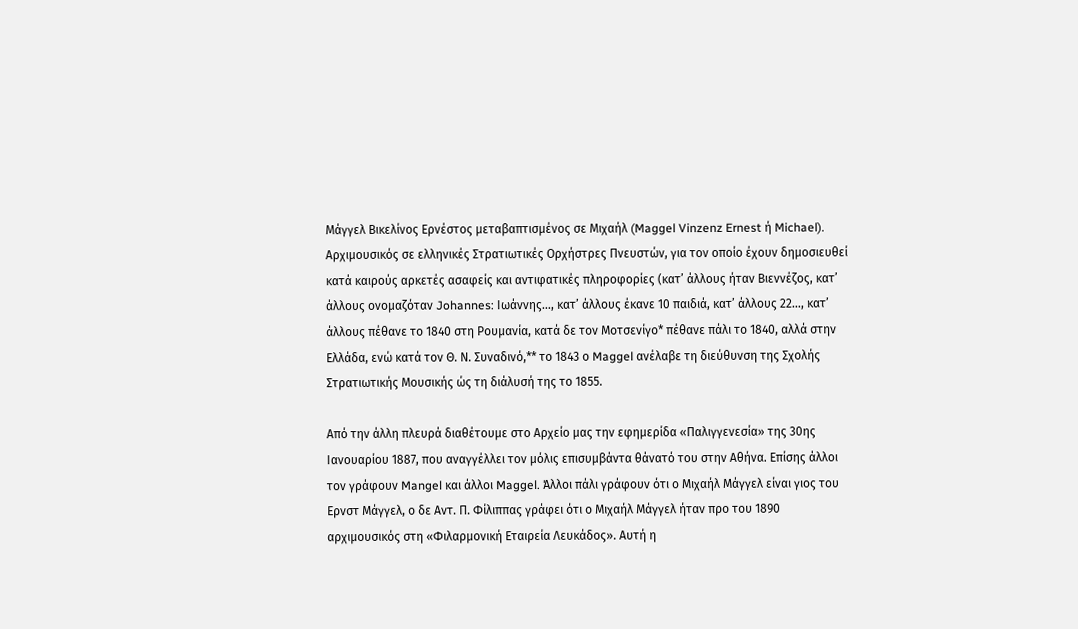Μάγγελ Βικελίνος Ερνέστος μεταβαπτισμένος σε Μιχαήλ (Maggel Vinzenz Ernest ή Michael). Αρχιμουσικός σε ελληνικές Στρατιωτικές Ορχήστρες Πνευστών, για τον οποίο έχουν δημοσιευθεί κατά καιρούς αρκετές ασαφείς και αντιφατικές πληροφορίες (κατ’ άλλους ήταν Βιεννέζος, κατ’ άλλους ονομαζόταν Johannes: Ιωάννης…, κατ’ άλλους έκανε 10 παιδιά, κατ’ άλλους 22…, κατ’ άλλους πέθανε το 1840 στη Ρουμανία, κατά δε τον Μοτσενίγο* πέθανε πάλι το 1840, αλλά στην Ελλάδα, ενώ κατά τον Θ. Ν. Συναδινό,** το 1843 ο Maggel ανέλαβε τη διεύθυνση της Σχολής Στρατιωτικής Μουσικής ώς τη διάλυσή της το 1855.

Από την άλλη πλευρά διαθέτουμε στο Αρχείο μας την εφημερίδα «Παλιγγενεσία» της 30ης Ιανουαρίου 1887, που αναγγέλλει τον μόλις επισυμβάντα θάνατό του στην Αθήνα. Επίσης άλλοι τον γράφουν Mangel και άλλοι Maggel. Άλλοι πάλι γράφουν ότι ο Μιχαήλ Μάγγελ είναι γιος του Ερνστ Μάγγελ, ο δε Αντ. Π. Φίλιππας γράφει ότι ο Μιχαήλ Μάγγελ ήταν προ του 1890 αρχιμουσικός στη «Φιλαρμονική Εταιρεία Λευκάδος». Αυτή η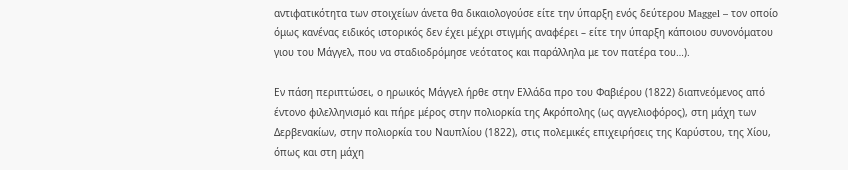αντιφατικότητα των στοιχείων άνετα θα δικαιολογούσε είτε την ύπαρξη ενός δεύτερου Maggel – τον οποίο όμως κανένας ειδικός ιστορικός δεν έχει μέχρι στιγμής αναφέρει – είτε την ύπαρξη κάποιου συνονόματου γιου του Μάγγελ, που να σταδιοδρόμησε νεότατος και παράλληλα με τον πατέρα του…).

Εν πάση περιπτώσει, ο ηρωικός Μάγγελ ήρθε στην Ελλάδα προ του Φαβιέρου (1822) διαπνεόμενος από έντονο φιλελληνισμό και πήρε μέρος στην πολιορκία της Ακρόπολης (ως αγγελιοφόρος), στη μάχη των Δερβενακίων, στην πολιορκία του Ναυπλίου (1822), στις πολεμικές επιχειρήσεις της Καρύστου, της Χίου, όπως και στη μάχη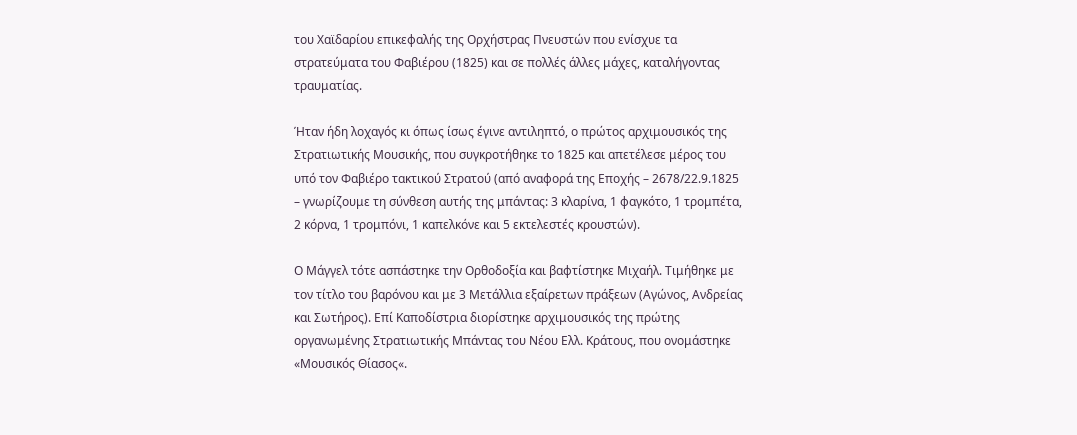του Χαϊδαρίου επικεφαλής της Ορχήστρας Πνευστών που ενίσχυε τα στρατεύματα του Φαβιέρου (1825) και σε πολλές άλλες μάχες, καταλήγοντας τραυματίας.

Ήταν ήδη λοχαγός κι όπως ίσως έγινε αντιληπτό, ο πρώτος αρχιμουσικός της Στρατιωτικής Μουσικής, που συγκροτήθηκε το 1825 και απετέλεσε μέρος του υπό τον Φαβιέρο τακτικού Στρατού (από αναφορά της Εποχής – 2678/22.9.1825 – γνωρίζουμε τη σύνθεση αυτής της μπάντας: 3 κλαρίνα, 1 φαγκότο, 1 τρομπέτα, 2 κόρνα, 1 τρομπόνι, 1 καπελκόνε και 5 εκτελεστές κρουστών).

Ο Μάγγελ τότε ασπάστηκε την Ορθοδοξία και βαφτίστηκε Μιχαήλ. Τιμήθηκε με τον τίτλο του βαρόνου και με 3 Μετάλλια εξαίρετων πράξεων (Αγώνος, Ανδρείας και Σωτήρος). Επί Καποδίστρια διορίστηκε αρχιμουσικός της πρώτης οργανωμένης Στρατιωτικής Μπάντας του Νέου Ελλ. Κράτους, που ονομάστηκε «Μουσικός Θίασος«.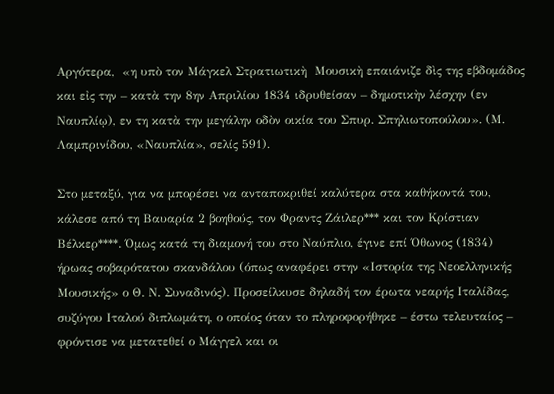Αργότερα,  «η υπὸ τον Μάγκελ Στρατιωτικὴ  Μουσικὴ επαιάνιζε δὶς της εβδομάδος και εἰς την – κατὰ την 8ην Απριλίου 1834 ιδρυθείσαν – δημοτικὴν λέσχην (εν Ναυπλίῳ), εν τη κατὰ την μεγάλην οδὸν οικία του Σπυρ. Σπηλιωτοπούλου». (Μ. Λαμπρινίδου, «Ναυπλία», σελίς 591).

Στο μεταξύ, για να μπορέσει να ανταποκριθεί καλύτερα στα καθήκοντά του, κάλεσε από τη Βαυαρία 2 βοηθούς, τον Φραντς Ζάιλερ*** και τον Κρίστιαν Βέλκερ****. Όμως κατά τη διαμονή του στο Ναύπλιο, έγινε επί Όθωνος (1834) ήρωας σοβαρότατου σκανδάλου (όπως αναφέρει στην «Ιστορία της Νεοελληνικής Μουσικής» ο Θ. Ν. Συναδινός). Προσείλκυσε δηλαδή τον έρωτα νεαρής Ιταλίδας, συζύγου Ιταλού διπλωμάτη, ο οποίος όταν το πληροφορήθηκε – έστω τελευταίος – φρόντισε να μετατεθεί ο Μάγγελ και οι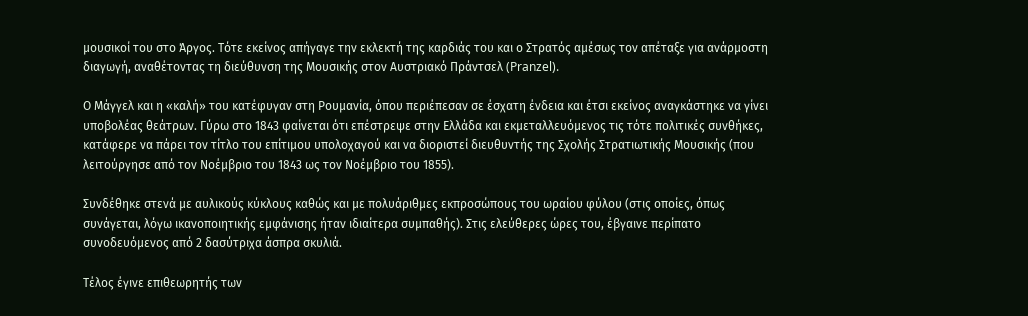μουσικοί του στο Άργος. Τότε εκείνος απήγαγε την εκλεκτή της καρδιάς του και ο Στρατός αμέσως τον απέταξε για ανάρμοστη διαγωγή, αναθέτοντας τη διεύθυνση της Μουσικής στον Αυστριακό Πράντσελ (Pranzel).

Ο Μάγγελ και η «καλή» του κατέφυγαν στη Ρουμανία, όπου περιέπεσαν σε έσχατη ένδεια και έτσι εκείνος αναγκάστηκε να γίνει υποβολέας θεάτρων. Γύρω στο 1843 φαίνεται ότι επέστρεψε στην Ελλάδα και εκμεταλλευόμενος τις τότε πολιτικές συνθήκες, κατάφερε να πάρει τον τίτλο του επίτιμου υπολοχαγού και να διοριστεί διευθυντής της Σχολής Στρατιωτικής Μουσικής (που λειτούργησε από τον Νοέμβριο του 1843 ως τον Νοέμβριο του 1855).

Συνδέθηκε στενά με αυλικούς κύκλους καθώς και με πολυάριθμες εκπροσώπους του ωραίου φύλου (στις οποίες, όπως συνάγεται, λόγω ικανοποιητικής εμφάνισης ήταν ιδιαίτερα συμπαθής). Στις ελεύθερες ώρες του, έβγαινε περίπατο συνοδευόμενος από 2 δασύτριχα άσπρα σκυλιά.

Τέλος έγινε επιθεωρητής των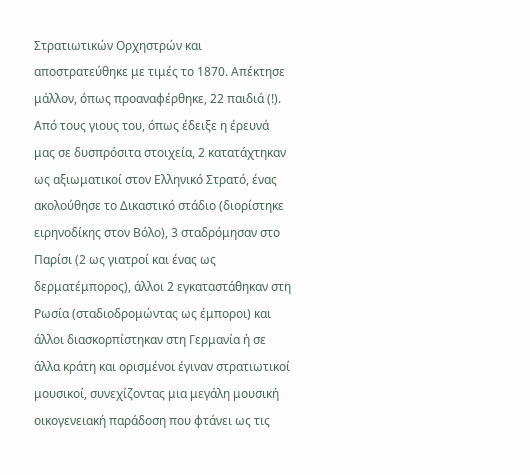Στρατιωτικών Ορχηστρών και αποστρατεύθηκε με τιμές το 1870. Απέκτησε μάλλον, όπως προαναφέρθηκε, 22 παιδιά (!). Από τους γιους του, όπως έδειξε η έρευνά μας σε δυσπρόσιτα στοιχεία, 2 κατατάχτηκαν ως αξιωματικοί στον Ελληνικό Στρατό, ένας ακολούθησε το Δικαστικό στάδιο (διορίστηκε ειρηνοδίκης στον Βόλο), 3 σταδρόμησαν στο Παρίσι (2 ως γιατροί και ένας ως δερματέμπορος), άλλοι 2 εγκαταστάθηκαν στη Ρωσία (σταδιοδρομώντας ως έμποροι) και άλλοι διασκορπίστηκαν στη Γερμανία ή σε άλλα κράτη και ορισμένοι έγιναν στρατιωτικοί μουσικοί, συνεχίζοντας μια μεγάλη μουσική οικογενειακή παράδοση που φτάνει ως τις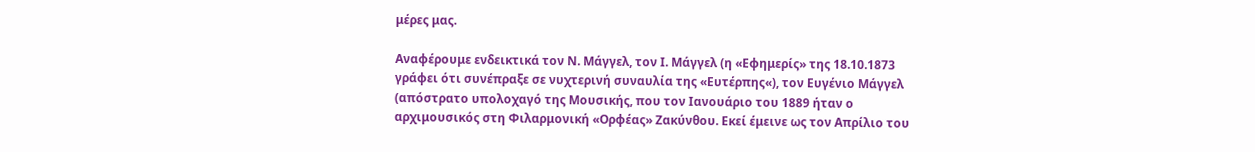μέρες μας.

Αναφέρουμε ενδεικτικά τον Ν. Μάγγελ, τον Ι. Μάγγελ (η «Εφημερίς» της 18.10.1873 γράφει ότι συνέπραξε σε νυχτερινή συναυλία της «Ευτέρπης«), τον Ευγένιο Μάγγελ (απόστρατο υπολοχαγό της Μουσικής, που τον Ιανουάριο του 1889 ήταν ο αρχιμουσικός στη Φιλαρμονική «Ορφέας» Ζακύνθου. Εκεί έμεινε ως τον Απρίλιο του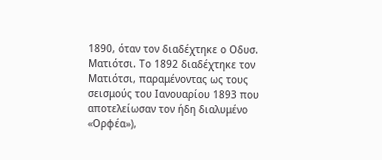1890, όταν τον διαδέχτηκε ο Οδυσ. Ματιότσι. Το 1892 διαδέχτηκε τον Ματιότσι, παραμένοντας ως τους σεισμούς του Ιανουαρίου 1893 που αποτελείωσαν τον ήδη διαλυμένο «Ορφέα»),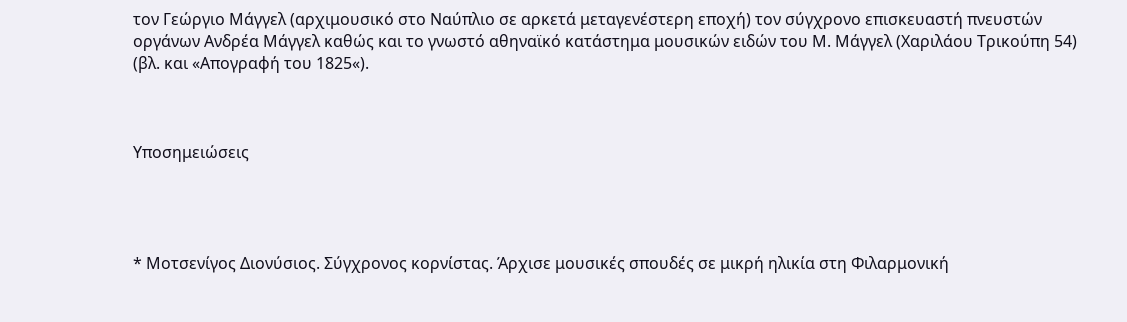τον Γεώργιο Μάγγελ (αρχιμουσικό στο Ναύπλιο σε αρκετά μεταγενέστερη εποχή) τον σύγχρονο επισκευαστή πνευστών οργάνων Ανδρέα Μάγγελ καθώς και το γνωστό αθηναϊκό κατάστημα μουσικών ειδών του Μ. Μάγγελ (Χαριλάου Τρικούπη 54) (βλ. και «Απογραφή του 1825«).



Υποσημειώσεις




* Μοτσενίγος Διονύσιος. Σύγχρονος κορνίστας. Άρχισε μουσικές σπουδές σε μικρή ηλικία στη Φιλαρμονική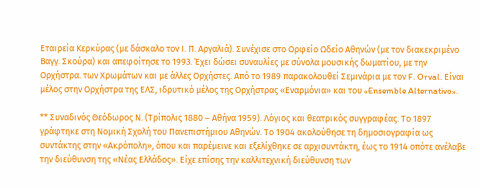Εταιρεία Κερκύρας (με δάσκαλο τον Ι. Π. Αργαλιά). Συνέχισε στο Ορφείο Ωδείο Αθηνών (με τον διακεκριμένο Βαγγ. Σκούρα) και απεφοίτησε το 1993. Έχει δώσει συναυλίες με σύνολα μουσικής δωματίου, με την Ορχήστρα. των Χρωμάτων και με άλλες Ορχήστες. Από το 1989 παρακολουθεί Σεμινάρια με τον F. Orval. Είναι μέλος στην Ορχήστρα της ΕΛΣ, ιδρυτικό μέλος της Ορχήστρας «Εναρμόνια» και του «Ensemble Alternativo».

** Συναδινός Θεόδωρος Ν. (Τρίπολις 1880 – Αθήνα 1959). Λόγιος και θεατρικός συγγραφέας. Το 1897 γράφτηκε στη Νομική Σχολή του Πανεπιστήμιου Αθηνών. Το 1904 ακολούθησε τη δημοσιογραφία ως συντάκτης στην «Ακρόπολη», όπου και παρέμεινε και εξελίχθηκε σε αρχισυντάκτη, έως το 1914 οπότε ανέλαβε την διεύθυνση της «Νέας Ελλάδος». Είχε επίσης την καλλιτεχνική διεύθυνση των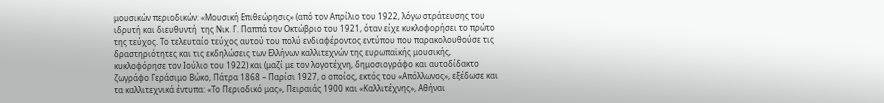μουσικών περιοδικών: «Μουσική Επιθεώρησις» (από τον Απρίλιο του 1922, λόγω στράτευσης του ιδρυτή και διευθυντή  της Νικ. Γ. Παππά τον Οκτώβριο του 1921, όταν είχε κυκλοφορήσει το πρώτο της τεύχος. Το τελευταίο τεύχος αυτού του πολύ ενδιαφέροντος εντύπου που παρακολουθούσε τις δραστηριότητες και τις εκδηλώσεις των Ελλήνων καλλιτεχνών της ευρωπαϊκής μουσικής, κυκλοφόρησε τον Ιούλιο του 1922) και (μαζί με τον λογοτέχνη, δημοσιογράφο και αυτοδίδακτο ζωγράφο Γεράσιμο Βώκο, Πάτρα 1868 – Παρίσι 1927, ο οποίος, εκτός του «Απόλλωνος», εξέδωσε και τα καλλιτεχνικά έντυπα: «Το Περιοδικό μας», Πειραιάς 1900 και «Καλλιτέχνης», Αθήναι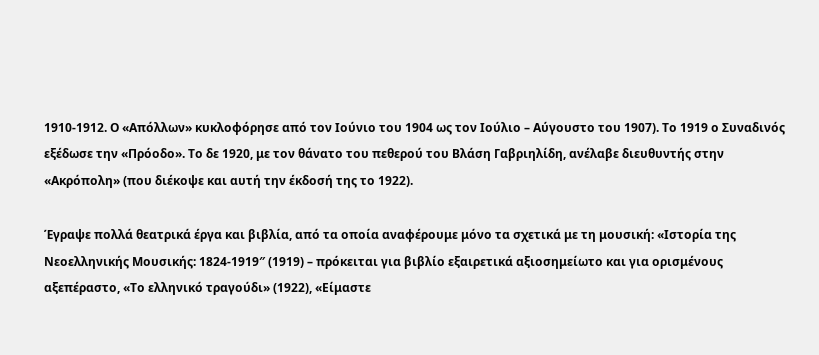1910-1912. Ο «Απόλλων» κυκλοφόρησε από τον Ιούνιο του 1904 ως τον Ιούλιο – Αύγουστο του 1907). Το 1919 ο Συναδινός εξέδωσε την «Πρόοδο». Το δε 1920, με τον θάνατο του πεθερού του Βλάση Γαβριηλίδη, ανέλαβε διευθυντής στην «Ακρόπολη» (που διέκοψε και αυτή την έκδοσή της το 1922).

Έγραψε πολλά θεατρικά έργα και βιβλία, από τα οποία αναφέρουμε μόνο τα σχετικά με τη μουσική: «Ιστορία της Νεοελληνικής Μουσικής: 1824-1919″ (1919) – πρόκειται για βιβλίο εξαιρετικά αξιοσημείωτο και για ορισμένους αξεπέραστο, «Το ελληνικό τραγούδι» (1922), «Είμαστε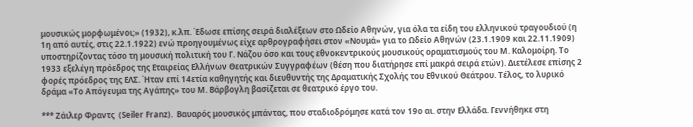μουσικώς μορφωμένοι;» (1932), κ.λπ. Έδωσε επίσης σειρά διαλέξεων στο Ωδείο Αθηνών, για όλα τα είδη του ελληνικού τραγουδιού (η 1η από αυτές, στις 22.1.1922) ενώ προηγουμένως είχε αρθρογραφήσει στον «Νουμά» για το Ωδείο Αθηνών (23.1.1909 και 22.11.1909) υποστηρίζοντας τόσο τη μουσική πολιτική του Γ. Νάζου όσο και τους εθνοκεντρικούς μουσικούς οραματισμούς του Μ. Καλομοίρη. Το 1933 εξελέγη πρόεδρος της Εταιρείας Ελλήνων Θεατρικών Συγγραφέων (θέση που διατήρησε επί μακρά σειρά ετών). Διετέλεσε επίσης 2 φορές πρόεδρος της ΕΛΣ. Ήταν επί 14ετία καθηγητής και διευθυντής της Δραματικής Σχολής του Εθνικού Θεάτρου. Τέλος, το λυρικό δράμα «Το Απόγευμα της Αγάπης» του Μ. Βάρβογλη βασίζεται σε θεατρικό έργο του.

*** Ζάιλερ Φραντς  (Seiler Franz).  Βαυαρός μουσικός μπάντας, που σταδιοδρόμησε κατά τον 19ο αι. στην Ελλάδα. Γεννήθηκε στη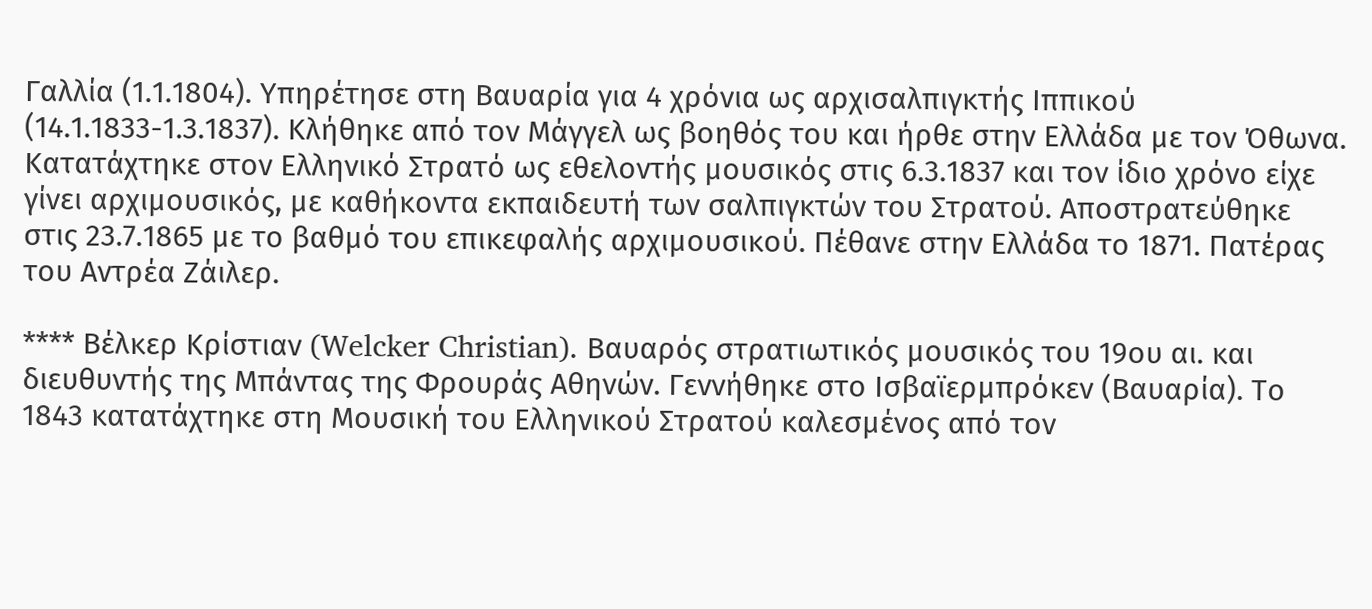Γαλλία (1.1.1804). Υπηρέτησε στη Βαυαρία για 4 χρόνια ως αρχισαλπιγκτής Ιππικού (14.1.1833-1.3.1837). Κλήθηκε από τον Μάγγελ ως βοηθός του και ήρθε στην Ελλάδα με τον Όθωνα. Κατατάχτηκε στον Ελληνικό Στρατό ως εθελοντής μουσικός στις 6.3.1837 και τον ίδιο χρόνο είχε γίνει αρχιμουσικός, με καθήκοντα εκπαιδευτή των σαλπιγκτών του Στρατού. Αποστρατεύθηκε στις 23.7.1865 με το βαθμό του επικεφαλής αρχιμουσικού. Πέθανε στην Ελλάδα το 1871. Πατέρας του Αντρέα Ζάιλερ.

**** Βέλκερ Κρίστιαν (Welcker Christian). Βαυαρός στρατιωτικός μουσικός του 19ου αι. και διευθυντής της Μπάντας της Φρουράς Αθηνών. Γεννήθηκε στο Ισβαϊερμπρόκεν (Βαυαρία). Το 1843 κατατάχτηκε στη Μουσική του Ελληνικού Στρατού καλεσμένος από τον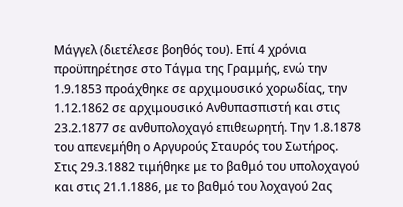Μάγγελ (διετέλεσε βοηθός του). Επί 4 χρόνια προϋπηρέτησε στο Τάγμα της Γραμμής, ενώ την 1.9.1853 προάχθηκε σε αρχιμουσικό χορωδίας, την 1.12.1862 σε αρχιμουσικό Ανθυπασπιστή και στις 23.2.1877 σε ανθυπολοχαγό επιθεωρητή. Την 1.8.1878 του απενεμήθη ο Αργυρούς Σταυρός του Σωτήρος. Στις 29.3.1882 τιμήθηκε με το βαθμό του υπολοχαγού και στις 21.1.1886, με το βαθμό του λοχαγού 2ας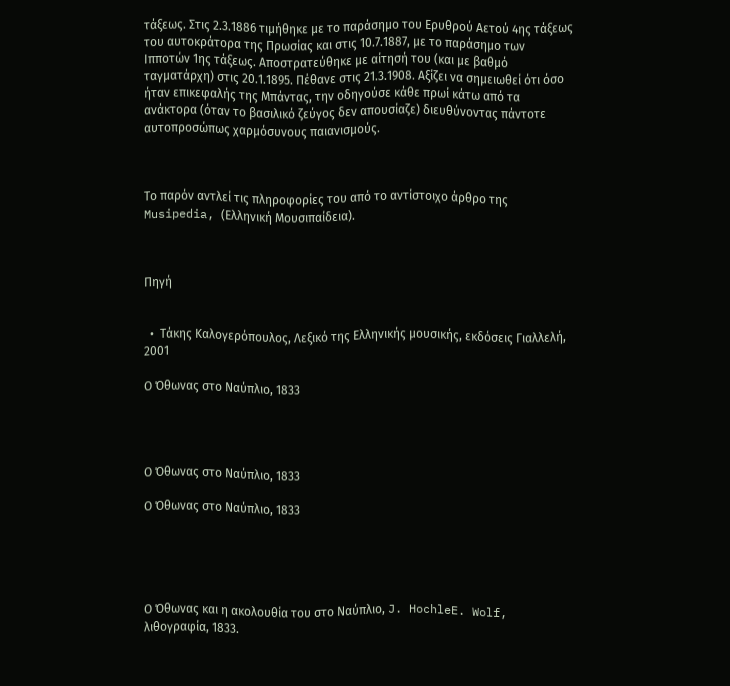τάξεως. Στις 2.3.1886 τιμήθηκε με το παράσημο του Ερυθρού Αετού 4ης τάξεως του αυτοκράτορα της Πρωσίας και στις 10.7.1887, με το παράσημο των Ιπποτών 1ης τάξεως. Αποστρατεύθηκε με αίτησή του (και με βαθμό ταγματάρχη) στις 20.1.1895. Πέθανε στις 21.3.1908. Αξίζει να σημειωθεί ότι όσο ήταν επικεφαλής της Μπάντας, την οδηγούσε κάθε πρωί κάτω από τα ανάκτορα (όταν το βασιλικό ζεύγος δεν απουσίαζε) διευθύνοντας πάντοτε αυτοπροσώπως χαρμόσυνους παιανισμούς.



Το παρόν αντλεί τις πληροφορίες του από το αντίστοιχο άρθρο της Musipedia, (Ελληνική Μουσιπαίδεια).



Πηγή


  •  Τάκης Καλογερόπουλος, Λεξικό της Ελληνικής μουσικής, εκδόσεις Γιαλλελή, 2001

Ο Όθωνας στο Ναύπλιο, 1833




Ο Όθωνας στο Ναύπλιο, 1833

Ο Όθωνας στο Ναύπλιο, 1833





Ο Όθωνας και η ακολουθία του στο Ναύπλιο, J. HochleE. Wolf, λιθογραφία, 1833.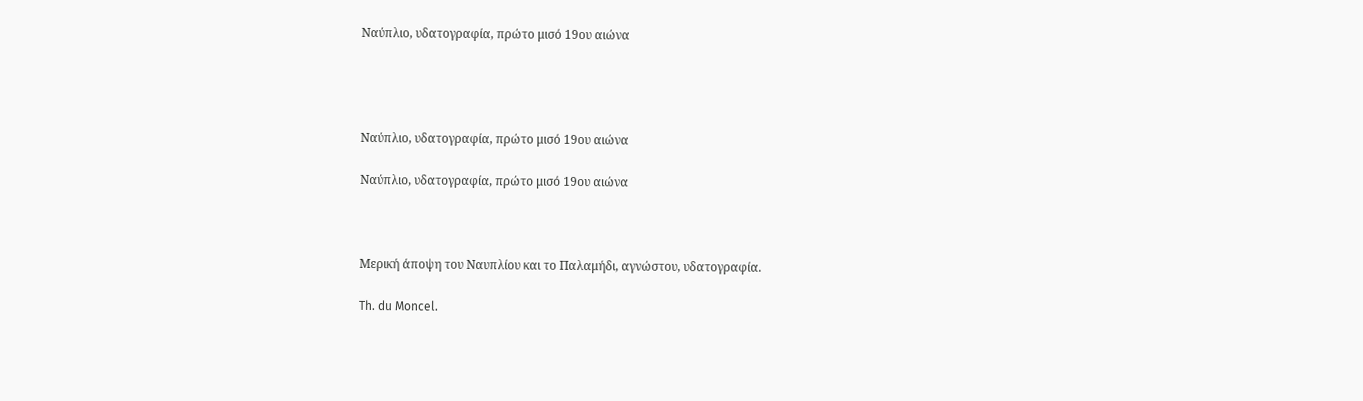Ναύπλιο, υδατογραφία, πρώτο μισό 19ου αιώνα




Ναύπλιο, υδατογραφία, πρώτο μισό 19ου αιώνα

Ναύπλιο, υδατογραφία, πρώτο μισό 19ου αιώνα



Μερική άποψη του Ναυπλίου και το Παλαμήδι, αγνώστου, υδατογραφία.

Th. du Moncel.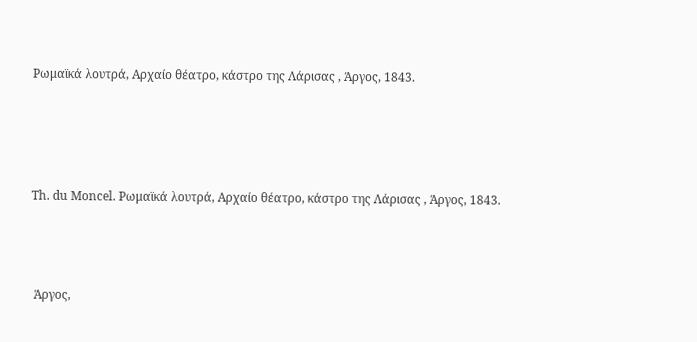Ρωμαϊκά λουτρά, Αρχαίο θέατρο, κάστρο της Λάρισας , Άργος, 1843.




Th. du Moncel. Ρωμαϊκά λουτρά, Αρχαίο θέατρο, κάστρο της Λάρισας , Άργος, 1843.



 Άργος,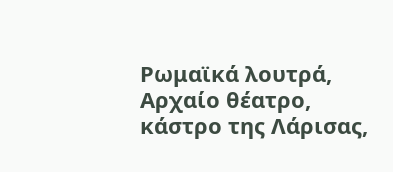Ρωμαϊκά λουτρά, Αρχαίο θέατρο, κάστρο της Λάρισας,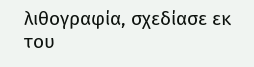λιθογραφία, σχεδίασε εκ του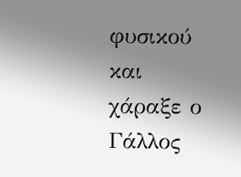φυσικού και χάραξε ο Γάλλος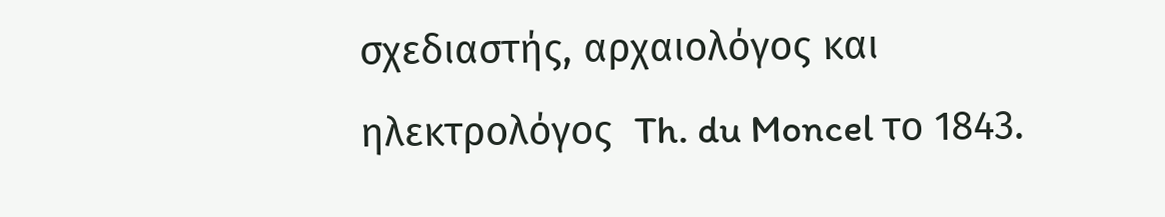σχεδιαστής, αρχαιολόγος και ηλεκτρολόγος  Th. du Moncel το 1843.